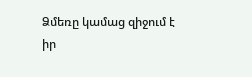Ձմեռը կամաց զիջում է իր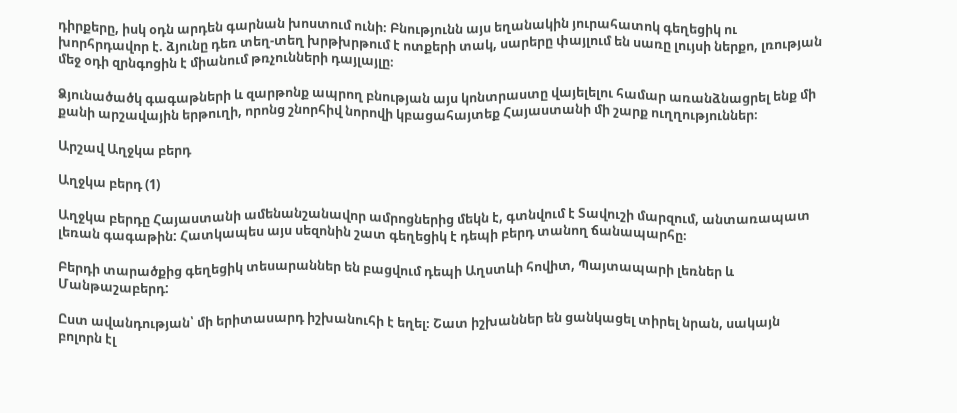դիրքերը, իսկ օդն արդեն գարնան խոստում ունի։ Բնությունն այս եղանակին յուրահատոկ գեղեցիկ ու խորհրդավոր է. ձյունը դեռ տեղ-տեղ խրթխրթում է ոտքերի տակ, սարերը փայլում են սառը լույսի ներքո, լռության մեջ օդի զրնգոցին է միանում թռչունների դայլայլը։

Ձյունածածկ գագաթների և զարթոնք ապրող բնության այս կոնտրաստը վայելելու համար առանձնացրել ենք մի քանի արշավային երթուղի, որոնց շնորհիվ նորովի կբացահայտեք Հայաստանի մի շարք ուղղություններ։

Արշավ Աղջկա բերդ

Աղջկա բերդ (1)

Աղջկա բերդը Հայաստանի ամենանշանավոր ամրոցներից մեկն է, գտնվում է Տավուշի մարզում, անտառապատ լեռան գագաթին: Հատկապես այս սեզոնին շատ գեղեցիկ է դեպի բերդ տանող ճանապարհը։

Բերդի տարածքից գեղեցիկ տեսարաններ են բացվում դեպի Աղստևի հովիտ, Պայտապարի լեռներ և Մանթաշաբերդ:

Ըստ ավանդության՝ մի երիտասարդ իշխանուհի է եղել։ Շատ իշխաններ են ցանկացել տիրել նրան, սակայն բոլորն էլ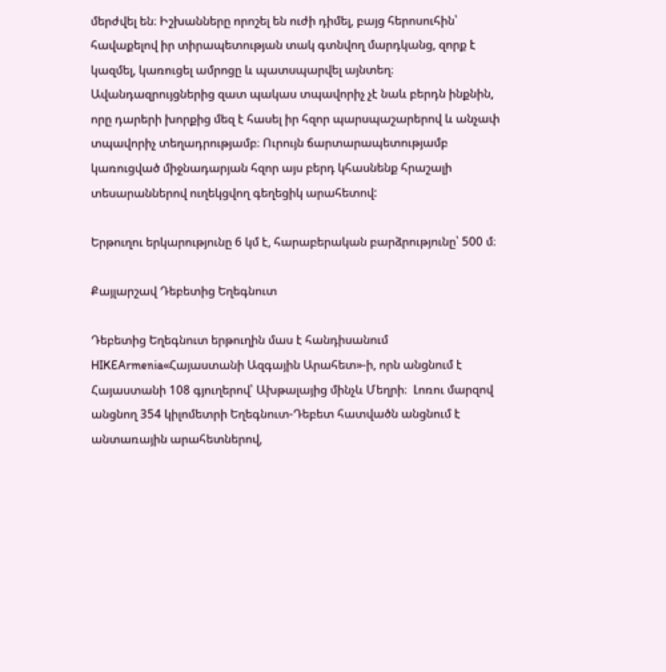մերժվել են։ Իշխանները որոշել են ուժի դիմել, բայց հերոսուհին՝ հավաքելով իր տիրապետության տակ գտնվող մարդկանց, զորք է կազմել, կառուցել ամրոցը և պատսպարվել այնտեղ։ Ավանդազրույցներից զատ պակաս տպավորիչ չէ նաև բերդն ինքնին, որը դարերի խորքից մեզ է հասել իր հզոր պարսպաշարերով և անչափ տպավորիչ տեղադրությամբ։ Ուրույն ճարտարապետությամբ կառուցված միջնադարյան հզոր այս բերդ կհասնենք հրաշալի տեսարաններով ուղեկցվող գեղեցիկ արահետով:

Երթուղու երկարությունը 6 կմ է, հարաբերական բարձրությունը՝ 500 մ։

Քայլարշավ Դեբետից Եղեգնուտ

Դեբետից Եղեգնուտ երթուղին մաս է հանդիսանում HIKEArmenia«Հայաստանի Ազգային Արահետ»-ի, որն անցնում է Հայաստանի 108 գյուղերով՝ Ախթալայից մինչև Մեղրի։  Լոռու մարզով անցնող 354 կիլոմետրի Եղեգնուտ-Դեբետ հատվածն անցնում է անտառային արահետներով,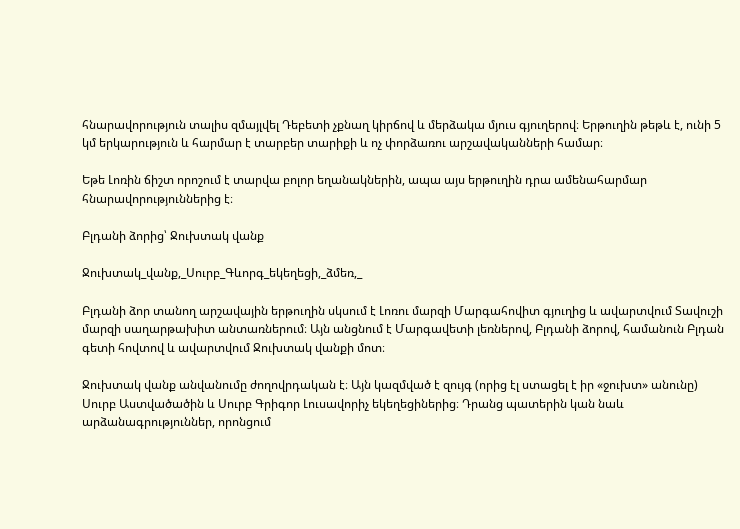հնարավորություն տալիս զմայլվել Դեբետի չքնաղ կիրճով և մերձակա մյուս գյուղերով։ Երթուղին թեթև է, ունի 5 կմ երկարություն և հարմար է տարբեր տարիքի և ոչ փորձառու արշավականների համար։

Եթե Լոռին ճիշտ որոշում է տարվա բոլոր եղանակներին, ապա այս երթուղին դրա ամենահարմար հնարավորություններից է։

Բլդանի ձորից՝ Ջուխտակ վանք

Ջուխտակ_վանք,_Սուրբ_Գևորգ_եկեղեցի,_ձմեռ,_

Բլդանի ձոր տանող արշավային երթուղին սկսում է Լոռու մարզի Մարգահովիտ գյուղից և ավարտվում Տավուշի մարզի սաղարթախիտ անտառներում։ Այն անցնում է Մարգավետի լեռներով, Բլդանի ձորով, համանուն Բլդան գետի հովտով և ավարտվում Ջուխտակ վանքի մոտ։

Ջուխտակ վանք անվանումը ժողովրդական է։ Այն կազմված է զույգ (որից էլ ստացել է իր «ջուխտ» անունը) Սուրբ Աստվածածին և Սուրբ Գրիգոր Լուսավորիչ եկեղեցիներից։ Դրանց պատերին կան նաև արձանագրություններ, որոնցում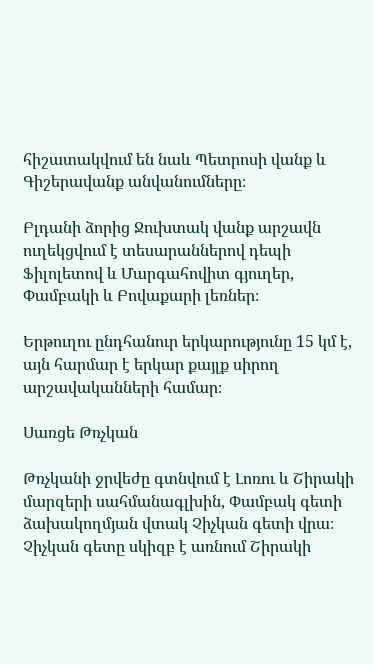հիշատակվում են նաև Պետրոսի վանք և Գիշերավանք անվանումները։

Բլդանի ձորից Ջուխտակ վանք արշավն ուղեկցվում է տեսարաններով դեպի Ֆիլոլետով և Մարգահովիտ գյուղեր, Փամբակի և Բովաքարի լեռներ։

Երթուղու ընդհանուր երկարությունը 15 կմ է, այն հարմար է երկար քայլք սիրող արշավականների համար։

Սառցե Թռչկան

Թռչկանի ջրվեժը գտնվում է Լոռու և Շիրակի մարզերի սահմանագլխին, Փամբակ գետի ձախակողմյան վտակ Չիչկան գետի վրա։ Չիչկան գետը սկիզբ է առնում Շիրակի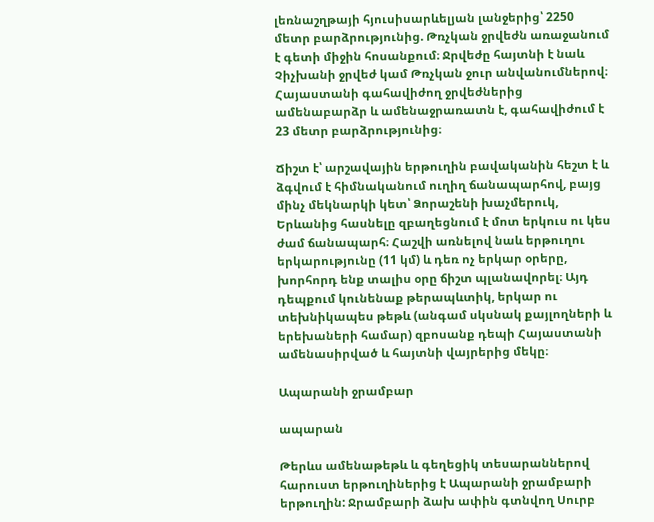լեռնաշղթայի հյուսիսարևելյան լանջերից՝ 2250 մետր բարձրությունից. Թռչկան ջրվեժն առաջանում է գետի միջին հոսանքում։ Ջրվեժը հայտնի է նաև Չիչխանի ջրվեժ կամ Թռչկան ջուր անվանումներով։ Հայաստանի գահավիժող ջրվեժներից ամենաբարձր և ամենաջրառատն է, գահավիժում է 23 մետր բարձրությունից։

Ճիշտ է՝ արշավային երթուղին բավականին հեշտ է և ձգվում է հիմնականում ուղիղ ճանապարհով, բայց մինչ մեկնարկի կետ՝ Ձորաշենի խաչմերուկ, Երևանից հասնելը զբաղեցնում է մոտ երկուս ու կես ժամ ճանապարհ։ Հաշվի առնելով նաև երթուղու երկարությունը (11 կմ) և դեռ ոչ երկար օրերը, խորհորդ ենք տալիս օրը ճիշտ պլանավորել։ Այդ դեպքում կունենաք թերապևտիկ, երկար ու տեխնիկապես թեթև (անգամ սկսնակ քայլողների և երեխաների համար) զբոսանք դեպի Հայաստանի ամենասիրված և հայտնի վայրերից մեկը։

Ապարանի ջրամբար

ապարան

Թերևս ամենաթեթև և գեղեցիկ տեսարաններով հարուստ երթուղիներից է Ապարանի ջրամբարի երթուղին: Ջրամբարի ձախ ափին գտնվող Սուրբ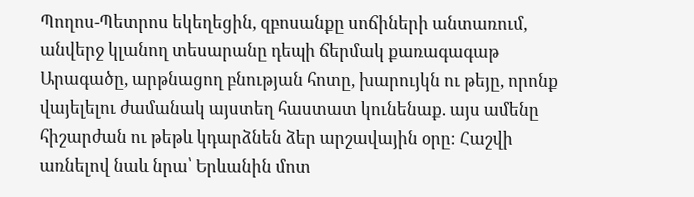Պողոս-Պետրոս եկեղեցին, զբոսանքը սոճիների անտառում, անվերջ կլանող տեսարանը դեպի ճերմակ քառագագաթ Արագածը, արթնացող բնության հոտը, խարույկն ու թեյը, որոնք վայելելու ժամանակ այստեղ հաստատ կունենաք. այս ամենը հիշարժան ու թեթև կդարձնեն ձեր արշավային օրը։ Հաշվի առնելով նաև նրա՝ Երևանին մոտ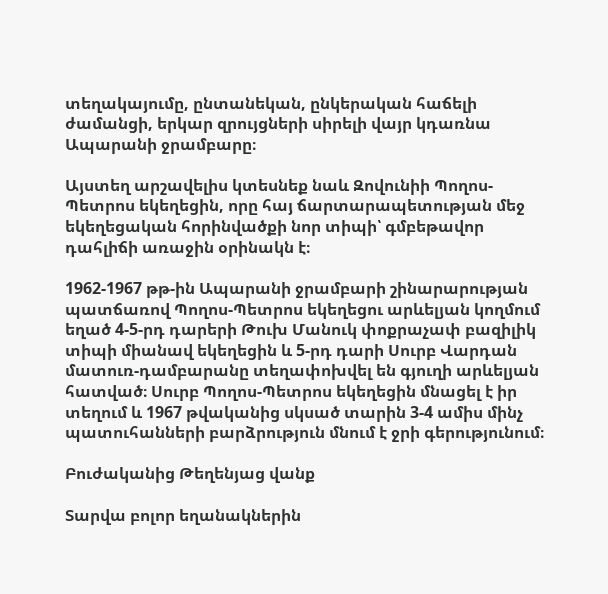տեղակայումը, ընտանեկան, ընկերական հաճելի ժամանցի, երկար զրույցների սիրելի վայր կդառնա Ապարանի ջրամբարը։

Այստեղ արշավելիս կտեսնեք նաև Զովունիի Պողոս-Պետրոս եկեղեցին, որը հայ ճարտարապետության մեջ եկեղեցական հորինվածքի նոր տիպի՝ գմբեթավոր դահլիճի առաջին օրինակն է։

1962-1967 թթ-ին Ապարանի ջրամբարի շինարարության պատճառով Պողոս-Պետրոս եկեղեցու արևելյան կողմում եղած 4-5-րդ դարերի Թուխ Մանուկ փոքրաչափ բազիլիկ տիպի միանավ եկեղեցին և 5-րդ դարի Սուրբ Վարդան մատուռ-դամբարանը տեղափոխվել են գյուղի արևելյան հատված։ Սուրբ Պողոս-Պետրոս եկեղեցին մնացել է իր տեղում և 1967 թվականից սկսած տարին 3-4 ամիս մինչ պատուհանների բարձրություն մնում է ջրի գերությունում։

Բուժականից Թեղենյաց վանք

Տարվա բոլոր եղանակներին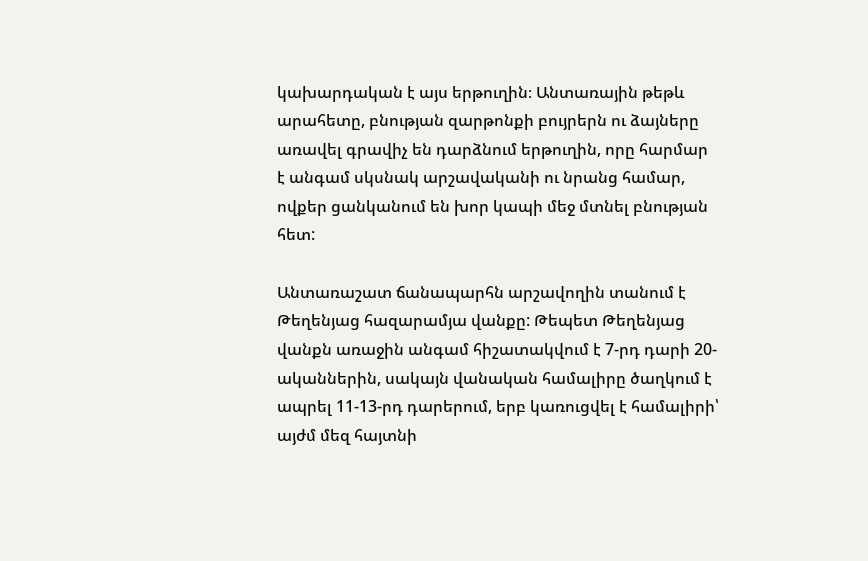կախարդական է այս երթուղին։ Անտառային թեթև արահետը, բնության զարթոնքի բույրերն ու ձայները առավել գրավիչ են դարձնում երթուղին, որը հարմար է անգամ սկսնակ արշավականի ու նրանց համար, ովքեր ցանկանում են խոր կապի մեջ մտնել բնության հետ:

Անտառաշատ ճանապարհն արշավողին տանում է Թեղենյաց հազարամյա վանքը: Թեպետ Թեղենյաց վանքն առաջին անգամ հիշատակվում է 7-րդ դարի 20-ականներին, սակայն վանական համալիրը ծաղկում է ապրել 11-13-րդ դարերում, երբ կառուցվել է համալիրի՝ այժմ մեզ հայտնի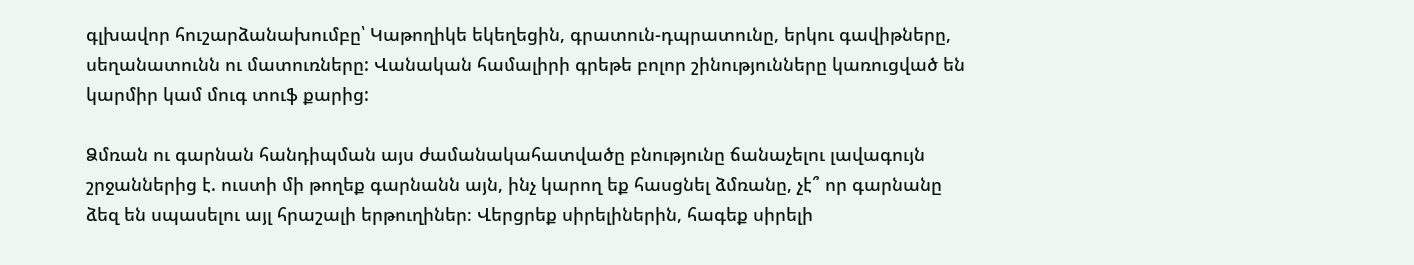գլխավոր հուշարձանախումբը՝ Կաթողիկե եկեղեցին, գրատուն-դպրատունը, երկու գավիթները, սեղանատունն ու մատուռները: Վանական համալիրի գրեթե բոլոր շինությունները կառուցված են  կարմիր կամ մուգ տուֆ քարից:

Ձմռան ու գարնան հանդիպման այս ժամանակահատվածը բնությունը ճանաչելու լավագույն շրջաններից է. ուստի մի թողեք գարնանն այն, ինչ կարող եք հասցնել ձմռանը, չէ՞ որ գարնանը ձեզ են սպասելու այլ հրաշալի երթուղիներ։ Վերցրեք սիրելիներին, հագեք սիրելի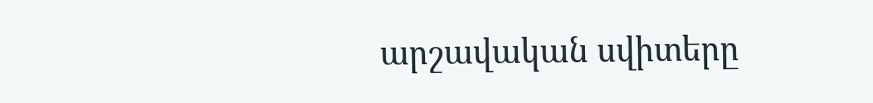արշավական սվիտերը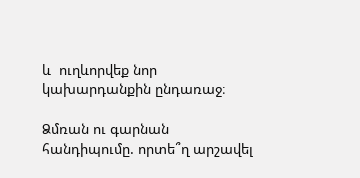և  ուղևորվեք նոր կախարդանքին ընդառաջ։

Ձմռան ու գարնան հանդիպումը. որտե՞ղ արշավել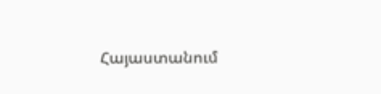Հայաստանում